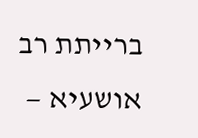ברייתת רב אושעיא —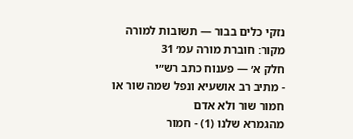נזקי כלים בבור — תשובות למורה
מקור: חוברת מורה עמ׳ 31
חלק א׳ — פענוח כתב רש״י
- מתיב רב אושעיא ונפל שמה שור או חמור שור ולא אדם
מהגמרא שלנו (1) - חמור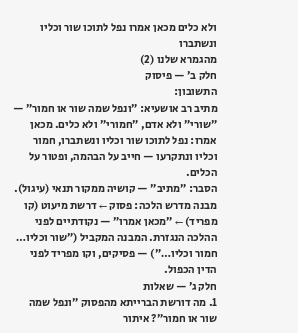ולא כלים מכאן אמרו נפל לתוכו שור וכליו ונשתברו
מהגמרא שלנו (2)
חלק ב׳ — פיסוק
התשובון:
מתיב רב אושעיא: ״ונפל שמה שור או חמור״ — ״שורי״ ולא אדם, ״חמורי״ ולא כלים. מכאן אמרו: נפל לתוכו שור וכליו ונשתברו, חמור וכליו ונתקרעו — חייב על הבהמה, ופטור על הכלים.
הסבר: ״מתיב״ — קושיה ממקור תנאי (עיגול). מבנה מדרש הלכה: פסוק ← דרשת מיעוט (קו מפריד) ← ״מכאן אמרו״ — נקודתיים לפני ההלכה הנגזרת. המבנה המקביל (״שור וכליו… חמור וכליו…״) — פסיקים, וקו מפריד לפני הדין הכפול.
חלק ג׳ — שאלות
1. מה דורשת הברייתא מהפסוק ״ונפל שמה שור או חמור״? איתור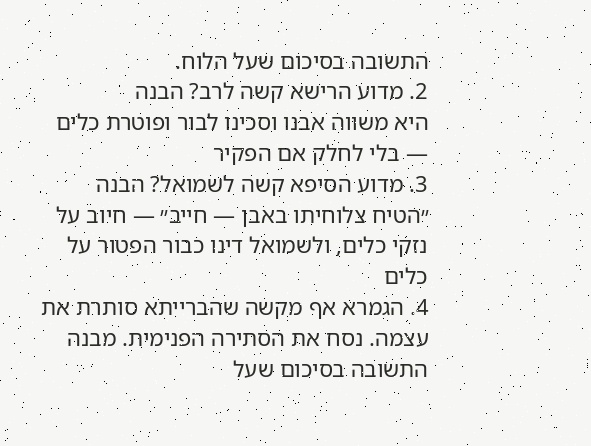התשובה בסיכום שעל הלוח.
2. מדוע הרישא קשה לרב? הבנה
היא משווה אבנו וסכינו לבור ופוטרת כלים — בלי לחלק אם הפקיר
3. מדוע הסיפא קשה לשמואל? הבנה
״הטיח צלוחיתו באבן — חייב״ — חיוב על נזקי כלים, ולשמואל דינו כבור הפטור על כלים
4. הגמרא אף מקשה שהברייתא סותרת את עצמה. נסח את הסתירה הפנימית. מבנה
התשובה בסיכום שעל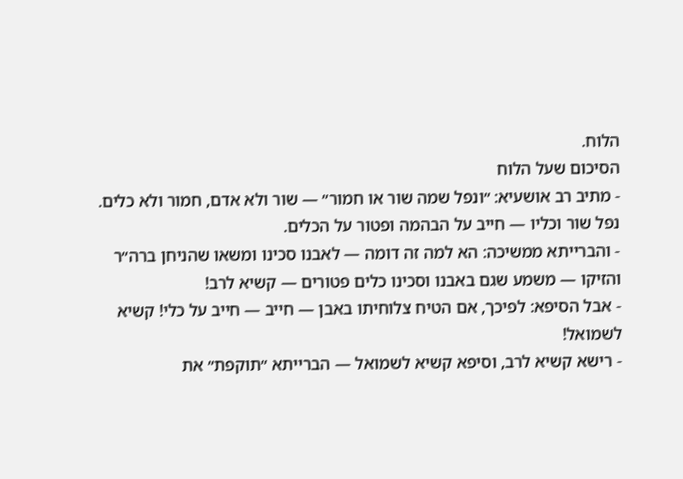הלוח.
הסיכום שעל הלוח
- מתיב רב אושעיא: ״ונפל שמה שור או חמור״ — שור ולא אדם, חמור ולא כלים. נפל שור וכליו — חייב על הבהמה ופטור על הכלים.
- והברייתא ממשיכה: הא למה זה דומה — לאבנו סכינו ומשאו שהניחן ברה״ר והזיקו — משמע שגם באבנו וסכינו כלים פטורים — קשיא לרב!
- אבל הסיפא: לפיכך, אם הטיח צלוחיתו באבן — חייב — חייב על כלי! קשיא לשמואל!
- רישא קשיא לרב, וסיפא קשיא לשמואל — הברייתא ״תוקפת״ את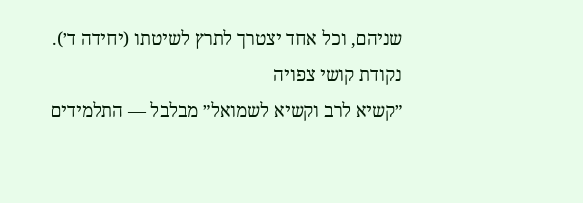שניהם, וכל אחד יצטרך לתרץ לשיטתו (יחידה ד׳).
נקודת קושי צפויה
״קשיא לרב וקשיא לשמואל״ מבלבל — התלמידים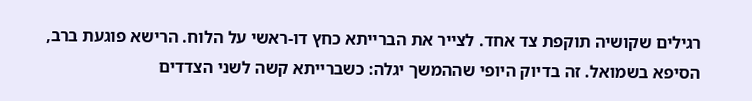רגילים שקושיה תוקפת צד אחד. לצייר את הברייתא כחץ דו-ראשי על הלוח. הרישא פוגעת ברב, הסיפא בשמואל. זה בדיוק היופי שההמשך יגלה: כשברייתא קשה לשני הצדדים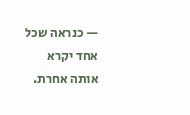— כנראה שכל אחד יקרא אותה אחרת.